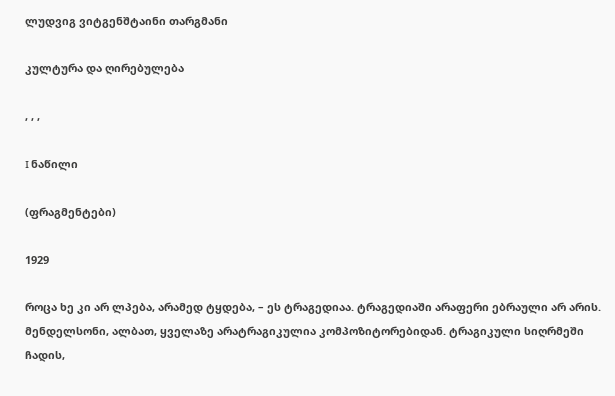ლუდვიგ ვიტგენშტაინი თარგმანი

კულტურა და ღირებულება

, , ,

I ნაწილი

(ფრაგმენტები)

1929

როცა ხე კი არ ლპება, არამედ ტყდება, – ეს ტრაგედიაა. ტრაგედიაში არაფერი ებრაული არ არის. მენდელსონი, ალბათ, ყველაზე არატრაგიკულია კომპოზიტორებიდან. ტრაგიკული სიღრმეში ჩადის,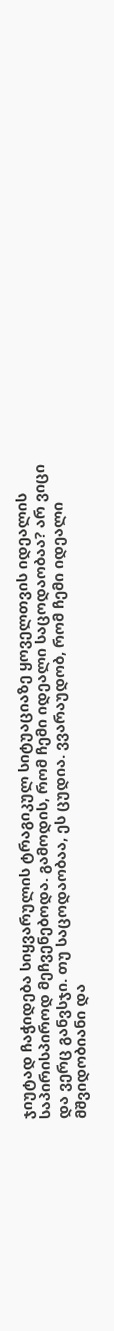ჯიუტად ჩაჭიდება სიყვარულის ტრაგიკულ სიტუაციაზე ყოველთვის იდეალის საპირისპიროდ მეჩვენებოდა. გამოდის, რომ ჩემი იდეალი საცოდაობაა? არ ვიცი და ვერც განვსჯი. თუ საცოდაობაა, ეს ცუდია. ვვარაუდობ, რომ ჩემი იდეალი მშვიდობიანი და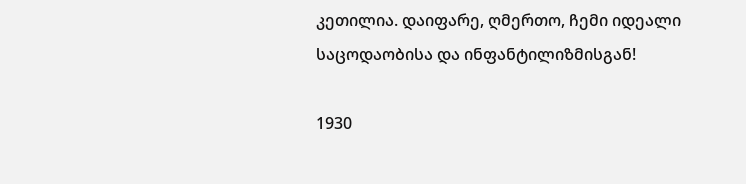კეთილია. დაიფარე, ღმერთო, ჩემი იდეალი საცოდაობისა და ინფანტილიზმისგან!

1930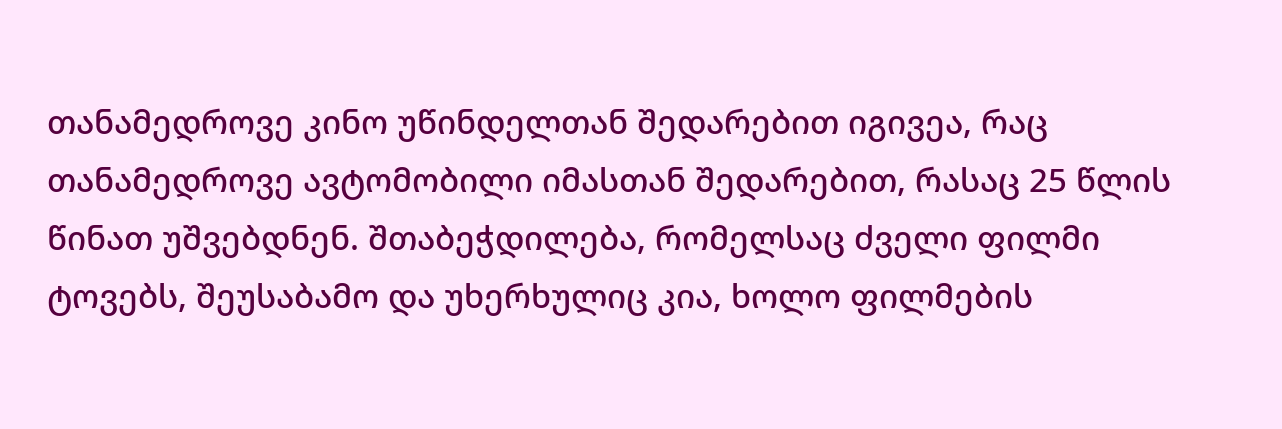თანამედროვე კინო უწინდელთან შედარებით იგივეა, რაც თანამედროვე ავტომობილი იმასთან შედარებით, რასაც 25 წლის წინათ უშვებდნენ. შთაბეჭდილება, რომელსაც ძველი ფილმი ტოვებს, შეუსაბამო და უხერხულიც კია, ხოლო ფილმების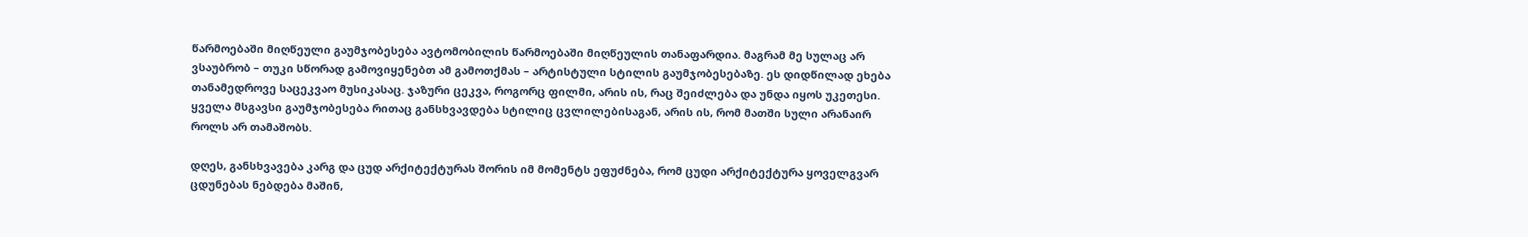წარმოებაში მიღწეული გაუმჯობესება ავტომობილის წარმოებაში მიღწეულის თანაფარდია. მაგრამ მე სულაც არ ვსაუბრობ – თუკი სწორად გამოვიყენებთ ამ გამოთქმას – არტისტული სტილის გაუმჯობესებაზე. ეს დიდწილად ეხება თანამედროვე საცეკვაო მუსიკასაც. ჯაზური ცეკვა, როგორც ფილმი, არის ის, რაც შეიძლება და უნდა იყოს უკეთესი. ყველა მსგავსი გაუმჯობესება რითაც განსხვავდება სტილიც ცვლილებისაგან, არის ის, რომ მათში სული არანაირ როლს არ თამაშობს.

დღეს, განსხვავება კარგ და ცუდ არქიტექტურას შორის იმ მომენტს ეფუძნება, რომ ცუდი არქიტექტურა ყოველგვარ ცდუნებას ნებდება მაშინ,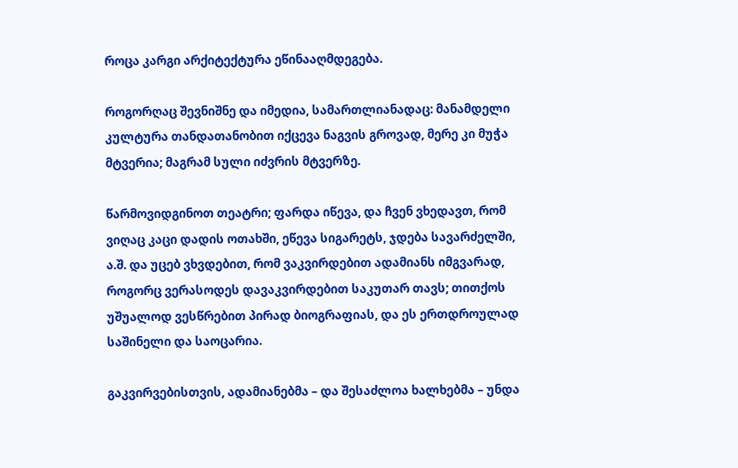როცა კარგი არქიტექტურა ეწინააღმდეგება.

როგორღაც შევნიშნე და იმედია, სამართლიანადაც: მანამდელი კულტურა თანდათანობით იქცევა ნაგვის გროვად, მერე კი მუჭა მტვერია; მაგრამ სული იძვრის მტვერზე.

წარმოვიდგინოთ თეატრი; ფარდა იწევა, და ჩვენ ვხედავთ, რომ ვიღაც კაცი დადის ოთახში, ეწევა სიგარეტს, ჯდება სავარძელში, ა.შ. და უცებ ვხვდებით, რომ ვაკვირდებით ადამიანს იმგვარად, როგორც ვერასოდეს დავაკვირდებით საკუთარ თავს; თითქოს უშუალოდ ვესწრებით პირად ბიოგრაფიას, და ეს ერთდროულად საშინელი და საოცარია.

გაკვირვებისთვის, ადამიანებმა – და შესაძლოა ხალხებმა – უნდა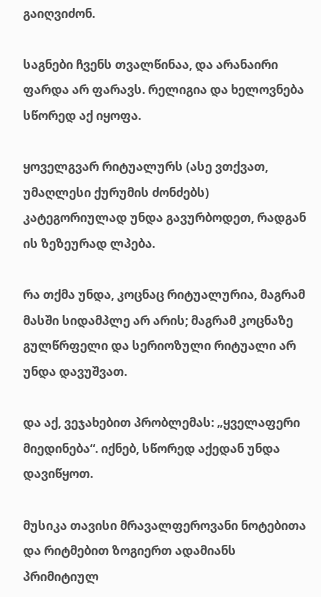გაიღვიძონ.

საგნები ჩვენს თვალწინაა, და არანაირი ფარდა არ ფარავს. რელიგია და ხელოვნება სწორედ აქ იყოფა.

ყოველგვარ რიტუალურს (ასე ვთქვათ, უმაღლესი ქურუმის ძონძებს) კატეგორიულად უნდა გავურბოდეთ, რადგან ის ზეზეურად ლპება.

რა თქმა უნდა, კოცნაც რიტუალურია, მაგრამ მასში სიდამპლე არ არის; მაგრამ კოცნაზე გულწრფელი და სერიოზული რიტუალი არ უნდა დავუშვათ.

და აქ, ვეჯახებით პრობლემას: „ყველაფერი მიედინება“. იქნებ, სწორედ აქედან უნდა დავიწყოთ.

მუსიკა თავისი მრავალფეროვანი ნოტებითა და რიტმებით ზოგიერთ ადამიანს პრიმიტიულ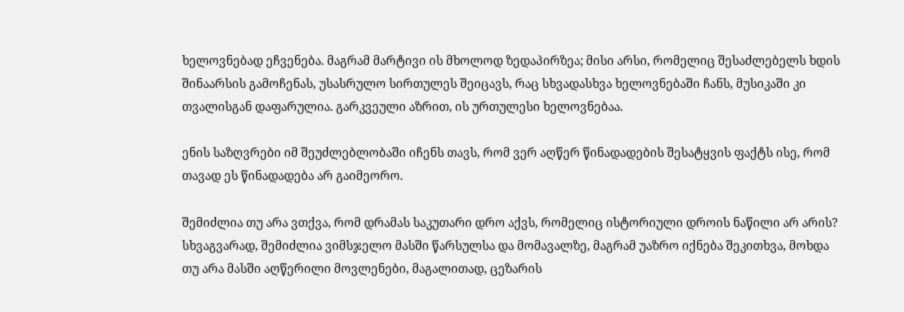ხელოვნებად ეჩვენება. მაგრამ მარტივი ის მხოლოდ ზედაპირზეა; მისი არსი, რომელიც შესაძლებელს ხდის შინაარსის გამოჩენას, უსასრულო სირთულეს შეიცავს, რაც სხვადასხვა ხელოვნებაში ჩანს, მუსიკაში კი თვალისგან დაფარულია. გარკვეული აზრით, ის ურთულესი ხელოვნებაა.

ენის საზღვრები იმ შეუძლებლობაში იჩენს თავს, რომ ვერ აღწერ წინადადების შესატყვის ფაქტს ისე, რომ თავად ეს წინადადება არ გაიმეორო.

შემიძლია თუ არა ვთქვა, რომ დრამას საკუთარი დრო აქვს, რომელიც ისტორიული დროის ნაწილი არ არის? სხვაგვარად, შემიძლია ვიმსჯელო მასში წარსულსა და მომავალზე, მაგრამ უაზრო იქნება შეკითხვა, მოხდა თუ არა მასში აღწერილი მოვლენები, მაგალითად, ცეზარის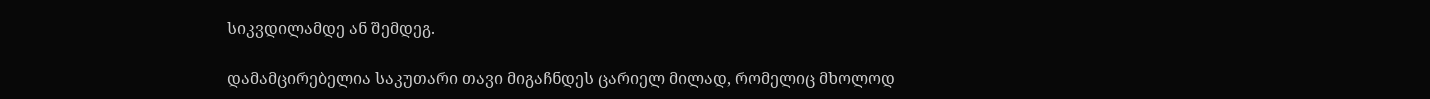სიკვდილამდე ან შემდეგ.

დამამცირებელია საკუთარი თავი მიგაჩნდეს ცარიელ მილად, რომელიც მხოლოდ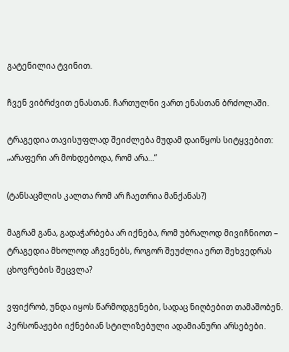გატენილია ტვინით.

ჩვენ ვიბრძვით ენასთან. ჩართულნი ვართ ენასთან ბრძოლაში.

ტრაგედია თავისუფლად შეიძლება მუდამ დაიწყოს სიტყვებით: „არაფერი არ მოხდებოდა, რომ არა…“

(ტანსაცმლის კალთა რომ არ ჩაეთრია მანქანას?)

მაგრამ განა, გადაჭარბება არ იქნება, რომ უბრალოდ მივიჩნიოთ – ტრაგედია მხოლოდ აჩვენებს, როგორ შეუძლია ერთ შეხვედრას ცხოვრების შეცვლა?

ვფიქრობ, უნდა იყოს წარმოდგენები, სადაც ნიღბებით თამაშობენ. პერსონაჟები იქნებიან სტილიზებული ადამიანური არსებები.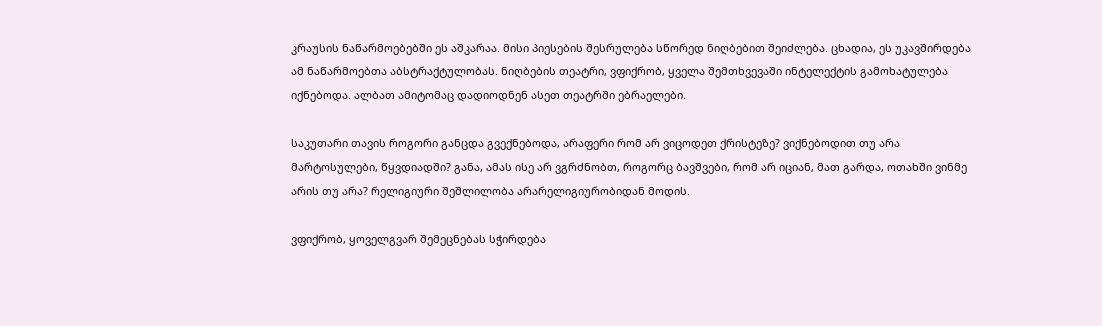კრაუსის ნაწარმოებებში ეს აშკარაა. მისი პიესების შესრულება სწორედ ნიღბებით შეიძლება. ცხადია, ეს უკავშირდება ამ ნაწარმოებთა აბსტრაქტულობას. ნიღბების თეატრი, ვფიქრობ, ყველა შემთხვევაში ინტელექტის გამოხატულება იქნებოდა. ალბათ ამიტომაც დადიოდნენ ასეთ თეატრში ებრაელები.

საკუთარი თავის როგორი განცდა გვექნებოდა, არაფერი რომ არ ვიცოდეთ ქრისტეზე? ვიქნებოდით თუ არა მარტოსულები, წყვდიადში? განა, ამას ისე არ ვგრძნობთ, როგორც ბავშვები, რომ არ იციან, მათ გარდა, ოთახში ვინმე არის თუ არა? რელიგიური შეშლილობა არარელიგიურობიდან მოდის.

ვფიქრობ, ყოველგვარ შემეცნებას სჭირდება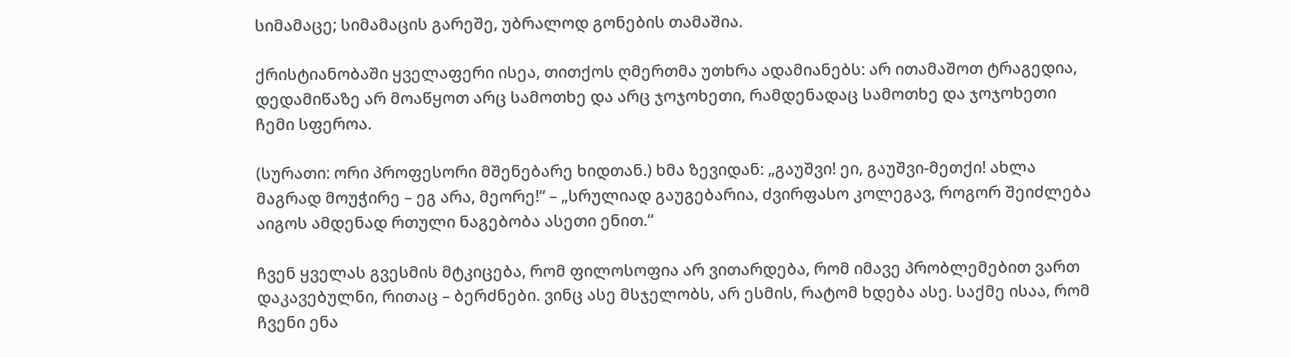სიმამაცე; სიმამაცის გარეშე, უბრალოდ გონების თამაშია.

ქრისტიანობაში ყველაფერი ისეა, თითქოს ღმერთმა უთხრა ადამიანებს: არ ითამაშოთ ტრაგედია, დედამიწაზე არ მოაწყოთ არც სამოთხე და არც ჯოჯოხეთი, რამდენადაც სამოთხე და ჯოჯოხეთი ჩემი სფეროა.

(სურათი: ორი პროფესორი მშენებარე ხიდთან.) ხმა ზევიდან: „გაუშვი! ეი, გაუშვი-მეთქი! ახლა მაგრად მოუჭირე – ეგ არა, მეორე!“ – „სრულიად გაუგებარია, ძვირფასო კოლეგავ, როგორ შეიძლება აიგოს ამდენად რთული ნაგებობა ასეთი ენით.“

ჩვენ ყველას გვესმის მტკიცება, რომ ფილოსოფია არ ვითარდება, რომ იმავე პრობლემებით ვართ დაკავებულნი, რითაც – ბერძნები. ვინც ასე მსჯელობს, არ ესმის, რატომ ხდება ასე. საქმე ისაა, რომ ჩვენი ენა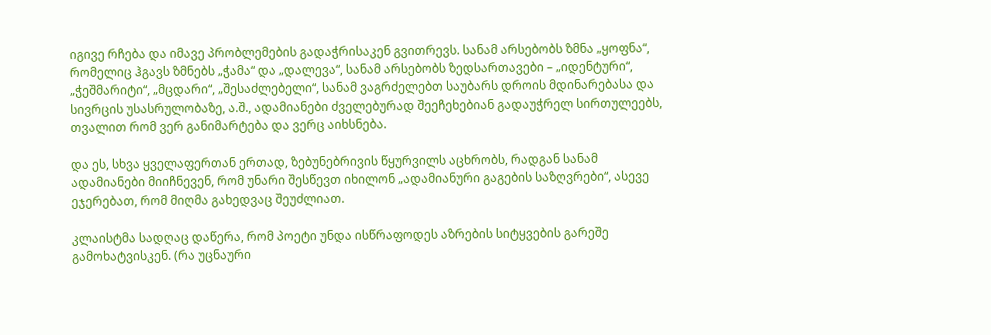იგივე რჩება და იმავე პრობლემების გადაჭრისაკენ გვითრევს. სანამ არსებობს ზმნა „ყოფნა“, რომელიც ჰგავს ზმნებს „ჭამა“ და „დალევა“, სანამ არსებობს ზედსართავები – „იდენტური“, „ჭეშმარიტი“, „მცდარი“, „შესაძლებელი“, სანამ ვაგრძელებთ საუბარს დროის მდინარებასა და სივრცის უსასრულობაზე, ა.შ., ადამიანები ძველებურად შეეჩეხებიან გადაუჭრელ სირთულეებს, თვალით რომ ვერ განიმარტება და ვერც აიხსნება.

და ეს, სხვა ყველაფერთან ერთად, ზებუნებრივის წყურვილს აცხრობს, რადგან სანამ ადამიანები მიიჩნევენ, რომ უნარი შესწევთ იხილონ „ადამიანური გაგების საზღვრები“, ასევე ეჯერებათ, რომ მიღმა გახედვაც შეუძლიათ.

კლაისტმა სადღაც დაწერა, რომ პოეტი უნდა ისწრაფოდეს აზრების სიტყვების გარეშე გამოხატვისკენ. (რა უცნაური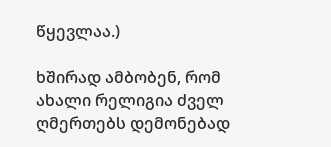წყევლაა.)

ხშირად ამბობენ, რომ ახალი რელიგია ძველ ღმერთებს დემონებად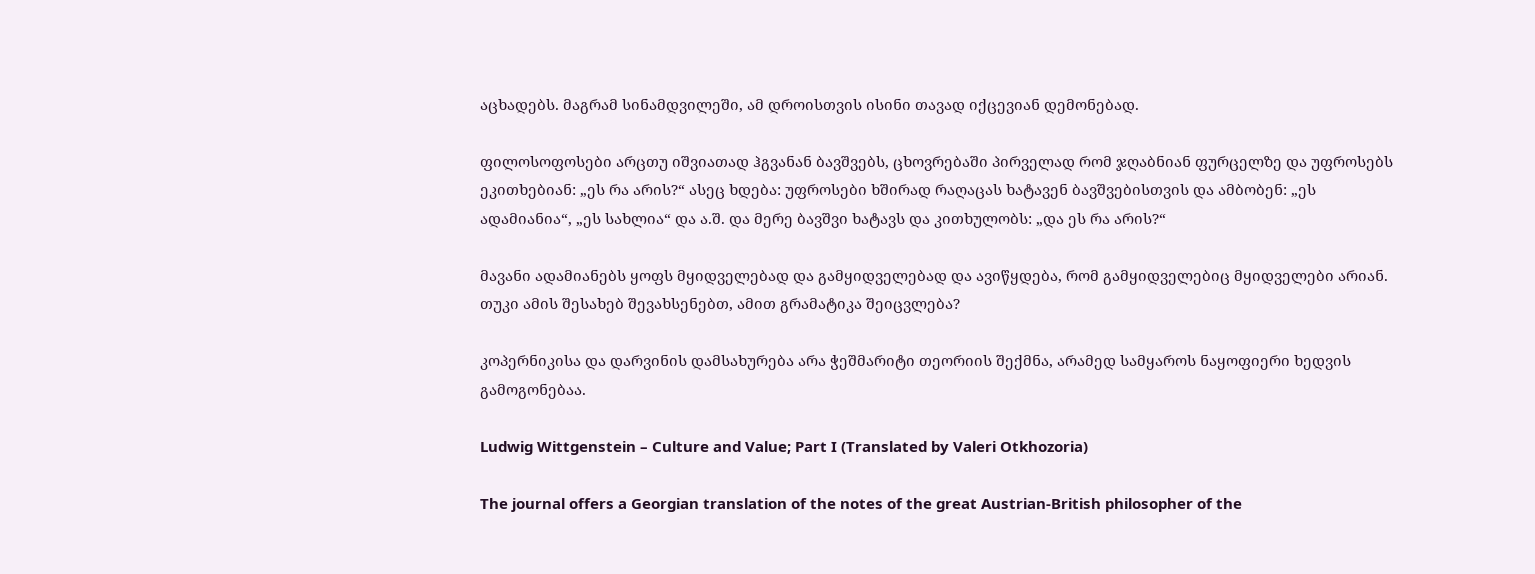აცხადებს. მაგრამ სინამდვილეში, ამ დროისთვის ისინი თავად იქცევიან დემონებად.

ფილოსოფოსები არცთუ იშვიათად ჰგვანან ბავშვებს, ცხოვრებაში პირველად რომ ჯღაბნიან ფურცელზე და უფროსებს ეკითხებიან: „ეს რა არის?“ ასეც ხდება: უფროსები ხშირად რაღაცას ხატავენ ბავშვებისთვის და ამბობენ: „ეს ადამიანია“, „ეს სახლია“ და ა.შ. და მერე ბავშვი ხატავს და კითხულობს: „და ეს რა არის?“

მავანი ადამიანებს ყოფს მყიდველებად და გამყიდველებად და ავიწყდება, რომ გამყიდველებიც მყიდველები არიან. თუკი ამის შესახებ შევახსენებთ, ამით გრამატიკა შეიცვლება?

კოპერნიკისა და დარვინის დამსახურება არა ჭეშმარიტი თეორიის შექმნა, არამედ სამყაროს ნაყოფიერი ხედვის გამოგონებაა.

Ludwig Wittgenstein – Culture and Value; Part I (Translated by Valeri Otkhozoria)

The journal offers a Georgian translation of the notes of the great Austrian-British philosopher of the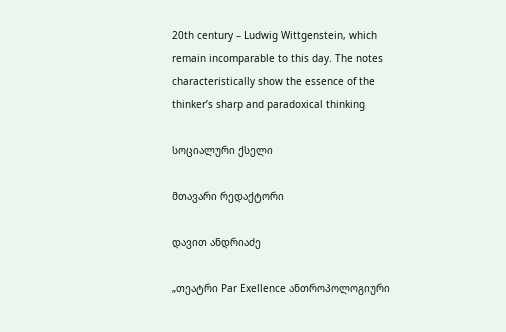20th century – Ludwig Wittgenstein, which remain incomparable to this day. The notes characteristically show the essence of the thinker’s sharp and paradoxical thinking

სოციალური ქსელი

მთავარი რედაქტორი

დავით ანდრიაძე

„თეატრი Par Exellence ანთროპოლოგიური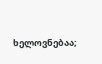ხელოვნებაა;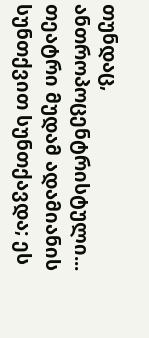თუნდაც, ანთროპოცენტრისტული...
თეატრი მუდამ ადამიანის სუნთქვით სუნთქავდა; ეს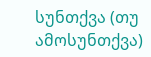სუნთქვა (თუ ამოსუნთქვა)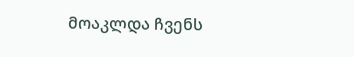მოაკლდა ჩვენს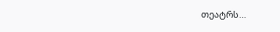თეატრს…